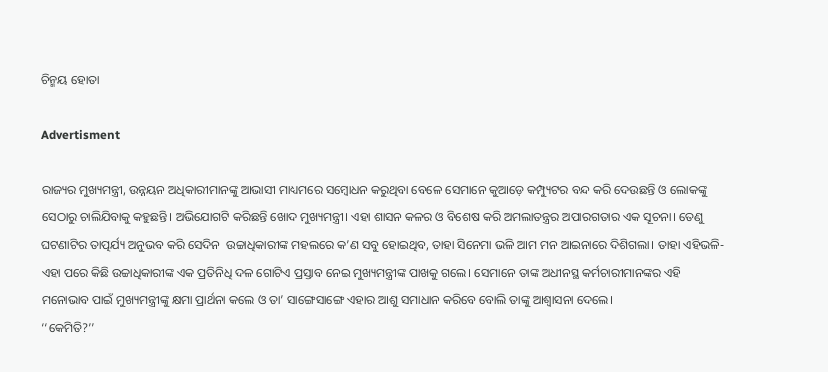ଚିନ୍ମୟ ହୋତା

Advertisment

ରାଜ୍ୟର ମୁଖ୍ୟମନ୍ତ୍ରୀ, ଉନ୍ନୟନ ଅଧିକାରୀମାନଙ୍କୁ ଆଭାସୀ ମାଧ୍ୟମରେ ସମ୍ବୋଧନ କରୁଥିବା ବେଳେ ସେମାନେ କୁଆଡ଼େ କମ୍ପ୍ୟୁଟର ବନ୍ଦ କରି ଦେଉଛନ୍ତି ଓ ଲୋକଙ୍କୁ ସେଠାରୁ ଚାଲିଯିବାକୁ କହୁଛନ୍ତି। ଅଭିଯୋଗଟି କରିଛନ୍ତି ଖୋଦ ମୁଖ୍ୟମନ୍ତ୍ରୀ। ଏହା ଶାସନ କଳର ଓ ବିଶେଷ କରି ଅମଲାତନ୍ତ୍ରର ଅପାରଗତାର ଏକ ସୂଚନା। ତେଣୁ ଘଟଣାଟିର ତାତ୍ପର୍ଯ୍ୟ ଅନୁଭବ କରି ସେଦିନ  ଉଚ୍ଚା‌ଧିକାରୀଙ୍କ ମହଲରେ କ’ଣ ସବୁ ହୋଇଥିବ, ତାହା ସିନେମା ଭଳି ଆମ ମନ ଆଇନାରେ ଦିଶିଗଲା। ତାହା ଏହିଭଳି-
ଏହା ପରେ କିଛି ଉଚ୍ଚାଧିକାରୀଙ୍କ ଏକ ପ୍ରତିନିଧି ଦଳ ଗୋଟିଏ ପ୍ରସ୍ତାବ ନେଇ ମୁଖ୍ୟମନ୍ତ୍ରୀଙ୍କ ପାଖକୁ ଗଲେ। ସେମାନେ ତାଙ୍କ ଅଧୀନସ୍ଥ କର୍ମଚାରୀମାନଙ୍କର ଏହି ମନୋଭାବ ପାଇଁ ମୁଖ୍ୟମନ୍ତ୍ରୀଙ୍କୁ କ୍ଷମା ପ୍ରାର୍ଥନା କଲେ ଓ ତା’ ସାଙ୍ଗେସାଙ୍ଗେ ଏହାର ଆଶୁ ସମାଧାନ କରିବେ ବୋଲି ତାଙ୍କୁ ଆଶ୍ୱାସନା ଦେଲେ।
‘‘କେମିତି?’’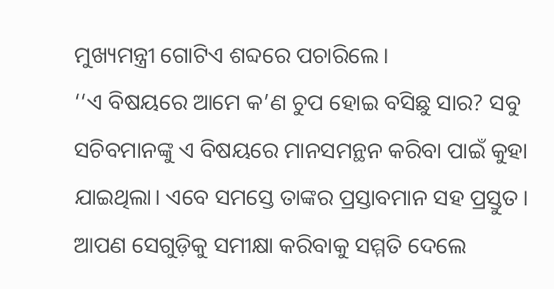ମୁଖ୍ୟମନ୍ତ୍ରୀ ଗୋଟିଏ ଶବ୍ଦରେ ପଚାରିଲେ।
‘‘ଏ ବିଷୟରେ ଆମେ କ’ଣ ଚୁପ ହୋଇ ବସିଛୁ ସାର? ସବୁ ସଚିବମାନଙ୍କୁ ଏ ବିଷୟରେ ମାନସମନ୍ଥନ କରିବା ପାଇଁ କୁହା ଯାଇଥିଲା। ଏବେ ସମସ୍ତେ ତାଙ୍କର ପ୍ରସ୍ତାବମାନ ସହ ପ୍ରସ୍ତୁତ। ଆପଣ ସେଗୁଡ଼ିକୁ ସମୀକ୍ଷା କରିବାକୁ ସମ୍ମତି ଦେଲେ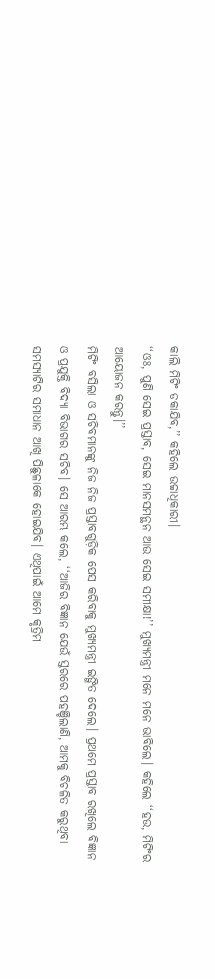କାଲି ମିଟିଂ ଡକାଯିବ,’’ କହିଲେ ଉଚ୍ଚାଧିକାରୀ।
‘‘ଓଃ, ପୁଣି ସେଇ ପ୍ରସ୍ତାବ, ସେଇ ମାନସମନ୍ଥନ ଆଉ ସେଇ ସମୀକ୍ଷା!’’ ମୁଖ୍ୟମନ୍ତ୍ରୀ ମନେ ମନେ ଭାବିଲେ। କହିଲେ ‘‘ହଉ, ମିଟିଂର ଆୟୋଜନ କରନ୍ତୁ।’’
ମିଟିଂ ବସିଲା ଓ ସଚିବମାନଙ୍କୁ ନିଜ ନିଜ ପ୍ରସ୍ତାବଗୁଡ଼ିକ ପେସ କରିବାକୁ ମୁଖ୍ୟମନ୍ତ୍ରୀ ଇଙ୍ଗିତ ଦେଲେ। ପ୍ରଥମେ ପ୍ରସ୍ତାବ ରଖିଲେ ବିଜ୍ଞାନ ଓ ପ୍ରଯୁକ୍ତି ବିଦ୍ୟା ବିଭାଗର ସଚିବ। ସେ ଆରମ୍ଭ କଲେ, ‘‘ଆଜିର ବିଜ୍ଞାନ ଯେଉଁ ସ୍ତରରେ ପହଞ୍ଚିଲାଣି, ଆମକୁ ବିଚଳିତ କରୁଥିବା ସମସ୍ୟାଟିର ସମାଧାନ ଆଖି ପିଛୁଳାକେ ହୋଇଯିବ। ଏଥିପାଇଁ ଆମେ କୃତ୍ରିମ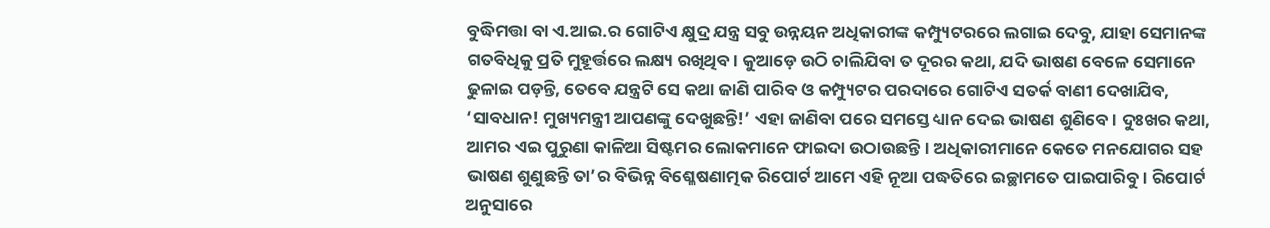ବୁଦ୍ଧିମତ୍ତା ବା ଏ.ଆଇ.ର ଗୋଟିଏ କ୍ଷୁଦ୍ର ଯନ୍ତ୍ର ସବୁ ଉନ୍ନୟନ ଅଧିକାରୀଙ୍କ କମ୍ପ୍ୟୁଟରରେ ଲଗାଇ ଦେବୁ, ଯାହା ସେମାନଙ୍କ ଗତବିଧିକୁ ପ୍ରତି ମୁହୂର୍ତ୍ତରେ ଲକ୍ଷ୍ୟ ରଖିଥିବ। କୁଆଡ଼େ ଉଠି ଚାଲିଯିବା ତ ଦୂରର କଥା, ଯଦି ଭାଷଣ ବେଳେ ସେମାନେ ଢୁଳାଇ ପଡ଼ନ୍ତି, ତେବେ ଯନ୍ତ୍ରଟି ସେ କଥା ଜାଣି ପାରିବ ଓ କମ୍ପ୍ୟୁଟର ପରଦାରେ ଗୋଟିଏ ସତର୍କ ବାଣୀ ଦେଖାଯିବ, ‘ସାବଧାନ! ମୁଖ୍ୟମନ୍ତ୍ରୀ ଆପଣଙ୍କୁ ଦେଖୁଛନ୍ତି!’ ଏହା ଜାଣିବା ପରେ ସମସ୍ତେ ଧ୍ୟାନ ଦେଇ ଭାଷଣ ଶୁଣିବେ। ଦୁଃଖର କଥା, ଆମର ଏଇ ପୁରୁଣା କାଳିଆ ସିଷ୍ଟମର ଲୋକମାନେ ଫାଇଦା ଉଠାଉଛନ୍ତି। ଅଧିକାରୀମାନେ କେତେ ମନଯୋଗର ସହ ଭାଷଣ ଶୁଣୁଛନ୍ତି ତା’ର ବିଭିନ୍ନ ବିଶ୍ଳେଷଣାତ୍ମକ ରିପୋର୍ଟ ଆମେ ଏହି ନୂଆ ପଦ୍ଧତିରେ ଇଚ୍ଛାମତେ ପାଇପାରିବୁ। ରିପୋର୍ଟ ଅନୁସାରେ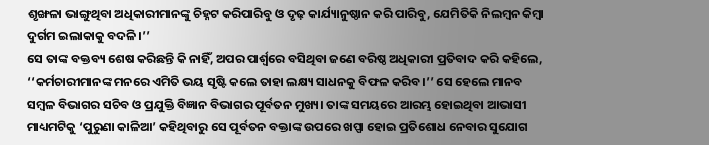ଶୃଙ୍ଖଳା ଭାଙ୍ଗୁଥିବା ଅଧିକାରୀମାନଙ୍କୁ ଚିହ୍ନଟ କରିପାରିବୁ ଓ ଦୃଢ଼ କାର୍ଯ୍ୟାନୁଷ୍ଠାନ କରି ପାରିବୁ, ଯେମିତିକି ନିଲମ୍ବନ କିମ୍ବା ଦୁର୍ଗମ ଇଲାକାକୁ ବଦଳି।’’
ସେ ତାଙ୍କ ବକ୍ତବ୍ୟ ଶେଷ କରିଛନ୍ତି କି ନାହିଁ, ଅପର ପାର୍ଶ୍ୱରେ ବସିଥିବା ଜଣେ ବରିଷ୍ଠ ଅଧିକାରୀ ପ୍ରତିବାଦ କରି କହିଲେ, ‘‘କର୍ମଚାରୀମାନଙ୍କ ମନରେ ଏମିତି ଭୟ ସୃଷ୍ଟି କଲେ ତାହା ଲକ୍ଷ୍ୟ ସାଧନକୁ ବିଫଳ କରିବ।’’ ସେ ହେଲେ ମାନବ ସମ୍ବଳ ବିଭାଗର ସଚିବ ଓ ପ୍ରଯୁକ୍ତି ବିଜ୍ଞାନ ବିଭାଗର ପୂର୍ବତନ ମୁଖ୍ୟ। ତାଙ୍କ ସମୟରେ ଆରମ୍ଭ ହୋଇଥିବା ଆଭାସୀ ମାଧ୍ୟମଟିକୁ ‘ପୁରୁଣା କାଳିଆ’ କହିଥିବାରୁ ସେ ପୂର୍ବତନ ବକ୍ତାଙ୍କ ଉପରେ ଖପ୍ପା ହୋଇ ପ୍ରତିଶୋଧ ନେବାର ସୁଯୋଗ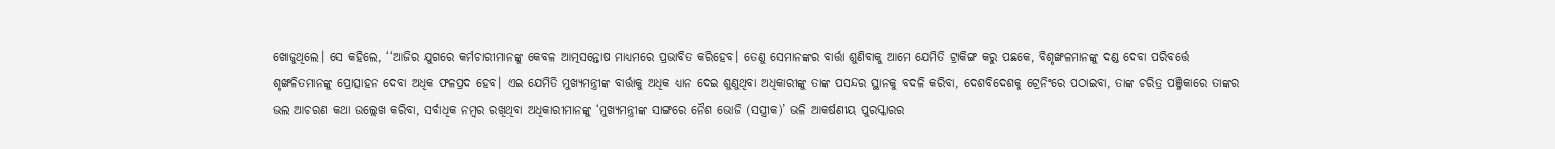ଖୋଜୁଥିଲେ। ସେ କହିଲେ, ‘‘ଆଜିର ଯୁଗରେ କର୍ମଚାରୀମାନଙ୍କୁ କେବଳ ଆତ୍ମସନ୍ତୋଷ ମାଧ୍ୟମରେ ପ୍ରଭାବିତ କରିହେବ। ତେଣୁ ସେମାନଙ୍କର ବାର୍ତ୍ତା ଶୁଣିବାକୁ ଆମେ ଯେମିତି ଟ୍ରାକିଙ୍ଗ କରୁ ପଛକେ, ବିଶୃଙ୍ଖଳମାନଙ୍କୁ ଦଣ୍ଡ ଦେବା ପରିବର୍ତ୍ତେ ଶୃଙ୍ଖଳିତମାନଙ୍କୁ ପ୍ରୋତ୍ସାହନ ଦେବା ଅଧିକ ଫଳପ୍ରଦ ହେବ। ଏଇ ଯେମିତି ମୁଖ୍ୟମନ୍ତ୍ରୀଙ୍କ ବାର୍ତ୍ତାକୁ ଅଧିକ ଧ୍ୟାନ ଦେଇ ଶୁଣୁଥିବା ଅଧିକାରୀଙ୍କୁ ତାଙ୍କ ପସନ୍ଦର ସ୍ଥାନକୁ ବଦଳି କରିବା, ଦେଶବିଦେଶକୁ ଟ୍ରେନିଂରେ ପଠାଇବା, ତାଙ୍କ ଚରିତ୍ର ପଞ୍ଜିକାରେ ତାଙ୍କର ଭଲ ଆଚରଣ କଥା ଉଲ୍ଲେଖ କରିବା, ସର୍ବାଧିକ ନମ୍ବର ରଖିଥିବା ଅଧିକାରୀମାନଙ୍କୁ ‘ମୁଖ୍ୟମନ୍ତ୍ରୀଙ୍କ ସାଙ୍ଗରେ ନୈଶ ଭୋଜି (ସସ୍ତ୍ରୀକ)’ ଭଳି ଆକର୍ଷଣୀୟ ପୁରସ୍କାରର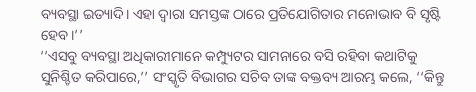ବ୍ୟବସ୍ଥା ଇତ୍ୟାଦି। ଏହା ଦ୍ୱାରା ସମସ୍ତଙ୍କ ଠାରେ ପ୍ରତିଯୋଗିତାର ମନୋଭାବ ବି ସୃଷ୍ଟି ହେବ।’’
‘‘ଏସବୁ ବ୍ୟବସ୍ଥା ଅଧିକାରୀମାନେ କମ୍ପ୍ୟୁଟର ସାମନାରେ ବସି ରହିବା କଥାଟିକୁ ସୁନିଶ୍ଚିତ କରିପାରେ,’’ ସଂସ୍କୃତି ବିଭାଗର ସଚିବ ତାଙ୍କ ବକ୍ତବ୍ୟ ଆରମ୍ଭ କଲେ, ‘‘କିନ୍ତୁ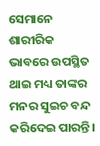ସେମାନେ ଶାରୀରିକ ଭାବରେ ଉପସ୍ଥିତ ଥାଇ ମଧ୍ୟ ତାଙ୍କର ମନର ସୁଇଚ ବନ୍ଦ କରିଦେଇ ପାରନ୍ତି।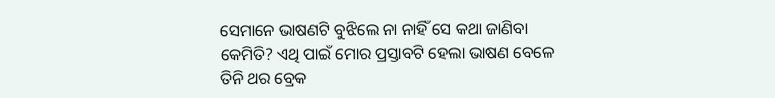ସେମାନେ ଭାଷଣଟି ବୁଝିଲେ ନା ନାହିଁ ସେ କଥା ଜାଣିବା କେମିତି? ଏଥି ପାଇଁ ମୋର ପ୍ରସ୍ତାବଟି ହେଲା ଭାଷଣ ବେଳେ ତିନି ଥର ବ୍ରେକ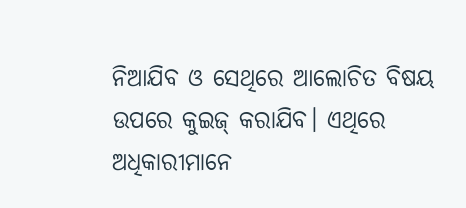ନିଆଯିବ ଓ ସେଥିରେ ଆଲୋଚିତ ବିଷୟ ଉପରେ କୁଇଜ୍‌ କରାଯିବ। ଏଥିରେ ଅଧିକାରୀମାନେ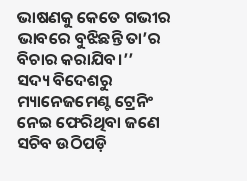ଭାଷଣକୁ କେତେ ଗଭୀର ଭାବରେ ବୁଝିଛନ୍ତି ତା’ର ବିଚାର କରାଯିବ।’’
ସଦ୍ୟ ବିଦେଶରୁ ମ୍ୟାନେଜମେଣ୍ଟ ଟ୍ରେନିଂ ନେଇ ଫେରିଥିବା ଜଣେ ସଚିବ ଉଠିପଡ଼ି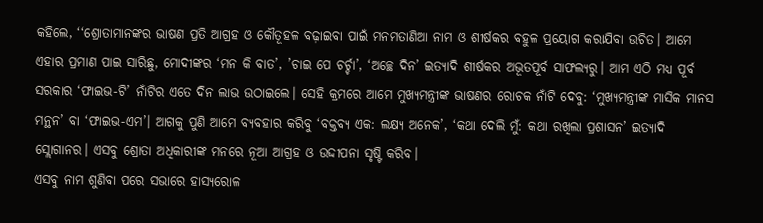କହିଲେ, ‘‘ଶ୍ରୋତାମାନଙ୍କର ଭାଷଣ ପ୍ରତି ଆଗ୍ରହ ଓ କୌତୂହଳ ବଢ଼ାଇବା ପାଇଁ ମନମତାଣିଆ ନାମ ଓ ଶୀର୍ଷକର ବହୁଳ ପ୍ରୟୋଗ କରାଯିବା ଉଚିତ। ଆମେ ଏହାର ପ୍ରମାଣ ପାଇ ସାରିଛୁ, ମୋଦୀଙ୍କର ‘ମନ କି ବାତ’, ’ଚାଇ ପେ ଚର୍ଚ୍ଚା’, ‘ଅଚ୍ଛେ ଦିନ’ ଇତ୍ୟାଦି ଶୀର୍ଷକର ଅଭୂତପୂର୍ବ ସାଫଲ୍ୟରୁ। ଆମ ଏଠି ମଧ୍ୟ ପୂର୍ବ ସରକାର ‘ଫାଇଭ-ଟି’ ନାଁଟିର ଏତେ ଦିନ ଲାଭ ଉଠାଇଲେ। ସେହି କ୍ରମରେ ଆମେ ମୁଖ୍ୟମନ୍ତ୍ରୀଙ୍କ ଭାଷଣର ରୋଚକ ନାଁଟି ଦେବୁ: ‘ମୁଖ୍ୟମନ୍ତ୍ରୀଙ୍କ ମାସିକ ମାନସ ମନ୍ଥନ’ ବା ‘ଫାଇଭ-ଏମ’। ଆଗକୁ ପୁଣି ଆମେ ବ୍ୟବହାର କରିବୁ ‘ବକ୍ତବ୍ୟ ଏକ: ଲକ୍ଷ୍ୟ ଅନେକ’, ‘କଥା ଦେଲି ମୁଁ: କଥା ରଖିଲା ପ୍ରଶାସନ’ ଇତ୍ୟାଦି ସ୍ଲୋଗାନର। ଏସବୁ ଶ୍ରୋତା ଅଧିକାରୀଙ୍କ ମନରେ ନୂଆ ଆଗ୍ରହ ଓ ଉଦ୍ଦୀପନା ସୃଷ୍ଟି କରିବ।
ଏସବୁ ନାମ ଶୁଣିବା ପରେ ସଭାରେ ହାସ୍ୟରୋଳ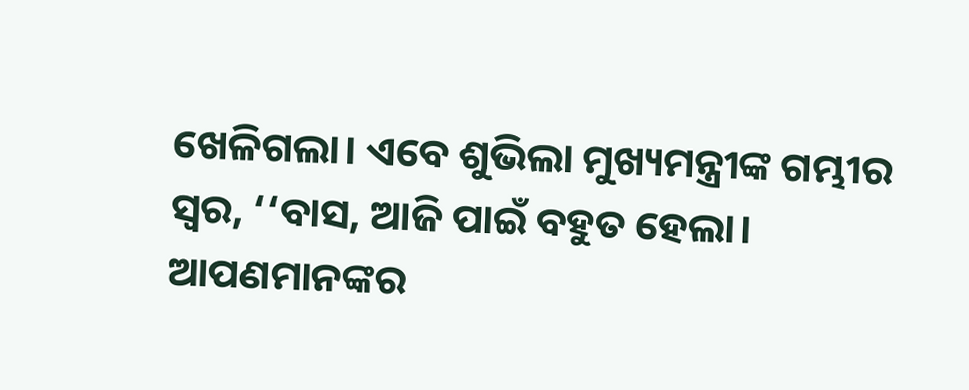ଖେଳିଗଲା। ଏବେ ଶୁଭିଲା ମୁଖ୍ୟମନ୍ତ୍ରୀଙ୍କ ଗମ୍ଭୀର ସ୍ୱର, ‘‘ବାସ, ଆଜି ପାଇଁ ବହୁତ ହେଲା। ଆପଣମାନଙ୍କର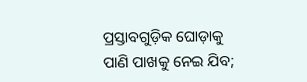ପ୍ରସ୍ତାବଗୁଡ଼ିକ ଘୋଡ଼ାକୁ ପାଣି ପାଖକୁ ନେଇ ଯିବ;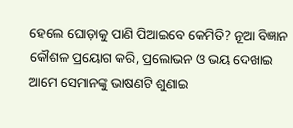ହେଲେ ଘୋଡ଼ାକୁ ପାଣି ପିଆଇବେ କେମିତି? ନୂଆ ବିଜ୍ଞାନ କୌଶଳ ପ୍ରୟୋଗ କରି, ପ୍ରଲୋଭନ ଓ ଭୟ ଦେଖାଇ ଆମେ ସେମାନଙ୍କୁ ଭାଷଣଟି ଶୁଣାଇ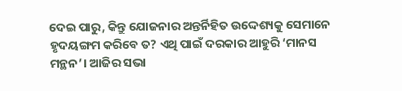ଦେଇ ପାରୁ, କିନ୍ତୁ ଯୋଜନାର ଅନ୍ତର୍ନିହିତ ଉଦ୍ଦେଶ୍ୟକୁ ସେମାନେ ହୃଦୟଙ୍ଗମ କରିବେ ତ? ଏଥି ପାଇଁ ଦରକାର ଆହୁରି ‘ମାନସ ମନ୍ଥନ’। ଆଜିର ସଭା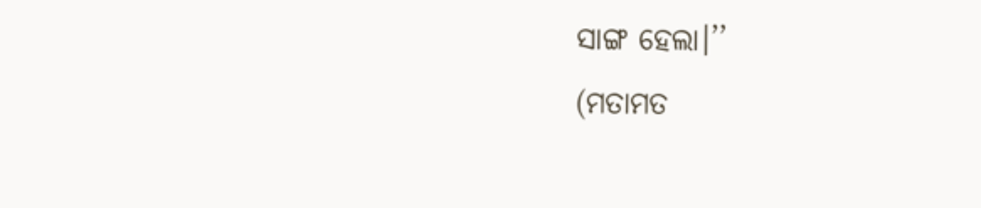ସାଙ୍ଗ ହେଲା।’’
(ମତାମତ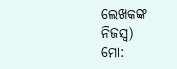ଲେଖକଙ୍କ ନିଜସ୍ବ)
ମୋ: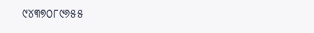୯୪୩୭୦୮୯୬୫୫